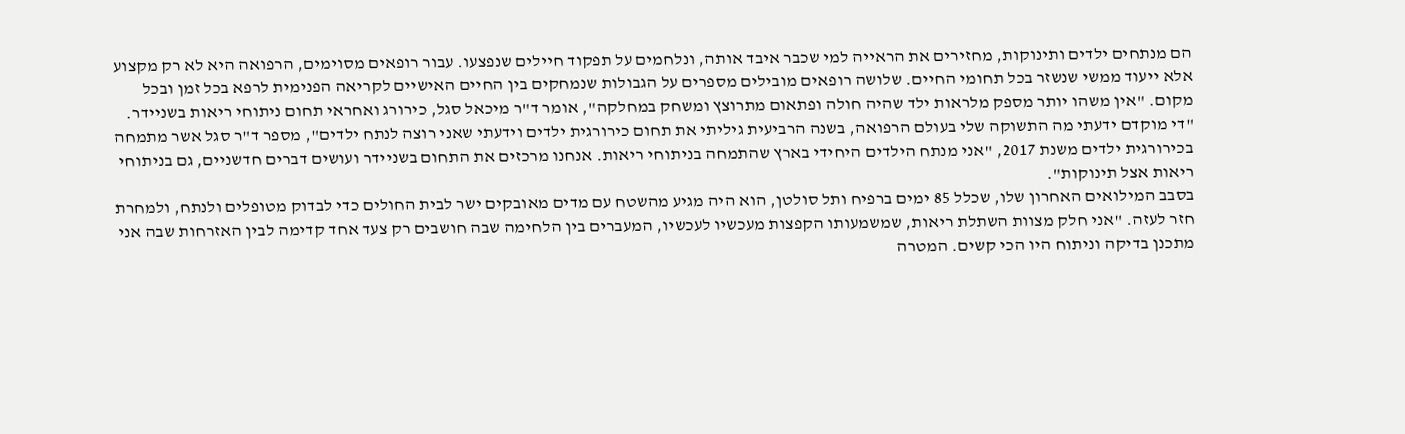הם מנתחים ילדים ותינוקות, מחזירים את הראייה למי שכבר איבד אותה, ונלחמים על תפקוד חיילים שנפצעו. עבור רופאים מסוימים, הרפואה היא לא רק מקצוע אלא ייעוד ממשי שנשזר בכל תחומי החיים. שלושה רופאים מובילים מספרים על הגבולות שנמחקים בין החיים האישיים לקריאה הפנימית לרפא בכל זמן ובכל מקום. "אין משהו יותר מספק מלראות ילד שהיה חולה ופתאום מתרוצץ ומשחק במחלקה", אומר ד"ר מיכאל סגל, כירורג ואחראי תחום ניתוחי ריאות בשניידר.
"די מוקדם ידעתי מה התשוקה שלי בעולם הרפואה, בשנה הרביעית גיליתי את תחום כירורגית ילדים וידעתי שאני רוצה לנתח ילדים", מספר ד"ר סגל אשר מתמחה בכירורגית ילדים משנת 2017, "אני מנתח הילדים היחידי בארץ שהתמחה בניתוחי ריאות. אנחנו מרכזים את התחום בשניידר ועושים דברים חדשניים, גם בניתוחי ריאות אצל תינוקות".
בסבב המילואים האחרון שלו, שכלל 85 ימים ברפיח ותל סולטן, הוא היה מגיע מהשטח עם מדים מאובקים ישר לבית החולים כדי לבדוק מטופלים ולנתח, ולמחרת חזר לעזה. "אני חלק מצוות השתלת ריאות, שמשמעותו הקפצות מעכשיו לעכשיו, המעברים בין הלחימה שבה חושבים רק צעד אחד קדימה לבין האזרחות שבה אני מתכנן בדיקה וניתוח היו הכי קשים. המטרה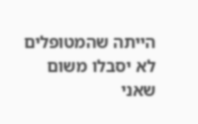הייתה שהמטופלים לא יסבלו משום שאני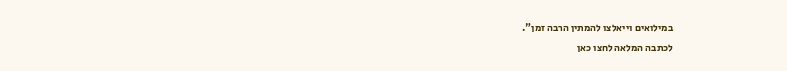במילואים וייאלצו להמתין הרבה זמן".
לכתבה המלאה לחצו כאן